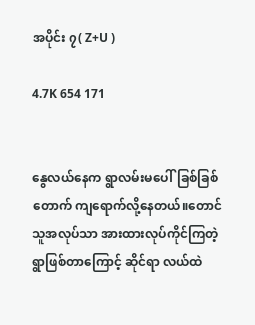အပိုင်း ၇( Z+U )

4.7K 654 171


နွေလယ်နေက ရွာလမ်းမပေါ်ခြစ်ခြစ်တောက် ကျရောက်လို့နေတယ်။တောင်သူအလုပ်သာ အားထားလုပ်ကိုင်ကြတဲ့ ရွာဖြစ်တာကြောင့် ဆိုင်ရာ လယ်ထဲ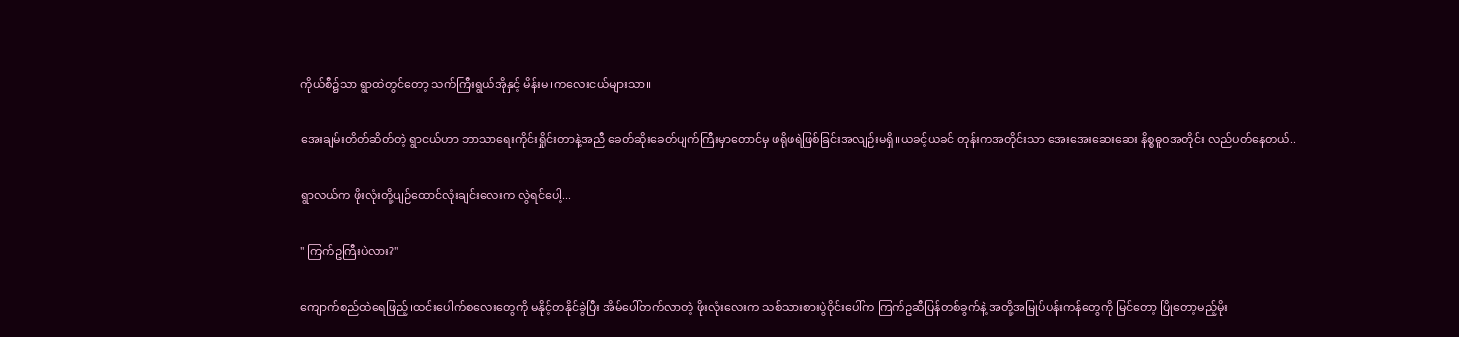ကိုယ်စီ၌သာ ရွာထဲတွင်တော့ သက်ကြီးရွယ်အိုနှင့် မိန်းမ၊ကလေးငယ်များသာ။

အေးချမ်းတိတ်ဆိတ်တဲ့ ရွာငယ်ဟာ ဘာသာရေးကိုင်းရှိုင်းတာနဲ့အညီ ခေတ်ဆိုးခေတ်ပျက်ကြီးမှာတောင်မှ ဖရိုဖရဲဖြစ်ခြင်းအလျဉ်းမရှိ။ယခင့်ယခင် တုန်းကအတိုင်းသာ အေးအေးဆေးဆေး နိစ္စဓူဝအတိုင်း လည်ပတ်နေတယ်..

ရွာလယ်က ဖိုးလုံးတို့ပျဉ်ထောင်လုံးချင်းလေးက လွဲရင်ပေါ့...

" ကြက်ဥကြီးပဲလား?"

ကျောက်စည်ထဲရေဖြည့်၊ထင်းပေါက်စလေးတွေကို မနိုင့်တနိုင်ခွဲပြီး အိမ်ပေါ်တက်လာတဲ့ ဖိုးလုံးလေးက သစ်သားစားပွဲဝိုင်းပေါ်က ကြက်ဥဆီပြန်တစ်ခွက်နဲ့ အတို့အမြုပ်ပန်းကန်တွေကို မြင်တော့ ပြိုတော့မည့်မိုး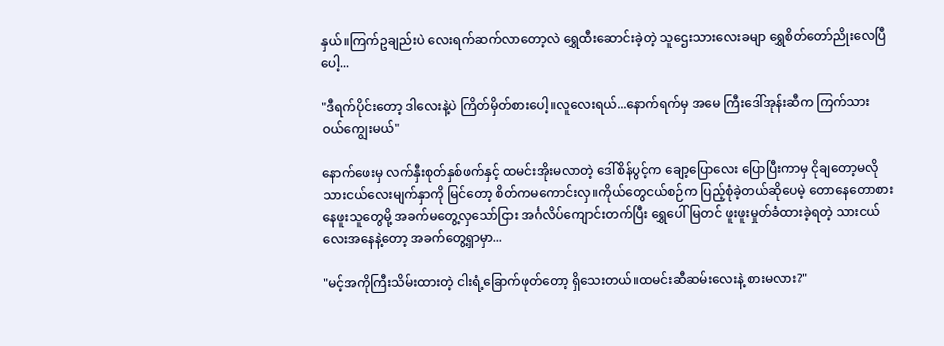နှယ်။ကြက်ဥချည်းပဲ လေးရက်ဆက်လာတော့လဲ ရွှေထီးဆောင်းခဲ့တဲ့ သူဌေးသားလေးခမျာ ရွှေစိတ်တော်ညိုးလေပြီပေါ့...

"ဒီရက်ပိုင်းတော့ ဒါလေးနဲ့ပဲ ကြိတ်မှိတ်စားပေါ့။လူလေးရယ်...နောက်ရက်မှ အမေ ကြီးဒေါ်အုန်းဆီက ကြက်သား ဝယ်ကျွေးမယ်"

နောက်ဖေးမှ လက်နှီးစုတ်နှစ်ဖက်နှင့် ထမင်းအိုးမလာတဲ့ ဒေါ်စိန်ပွင့်က ချော့ပြောလေး ပြောပြီးကာမှ ငိုချတော့မလို သားငယ်လေးမျက်နှာကို မြင်တော့ စိတ်ကမကောင်းလှ။ကိုယ်တွေငယ်စဉ်က ပြည့်စုံခဲ့တယ်ဆိုပေမဲ့ တောနေတောစားနေဖူးသူတွေမို့ အခက်မတွေ့လှသော်ငြား အင်္ဂလိပ်ကျောင်းတက်ပြီး ရွှေပေါ်မြတင် ဖူးဖူးမှုတ်ခံထားခဲ့ရတဲ့ သားငယ်လေးအနေနဲ့တော့ အခက်တွေ့ရှာမှာ...

"မင့်အကိုကြီးသိမ်းထားတဲ့ ငါးရံ့ခြောက်ဖုတ်တော့ ရှိသေးတယ်။ထမင်းဆီဆမ်းလေးနဲ့ စားမလား?"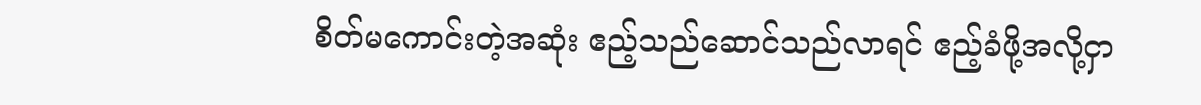စိတ်မကောင်းတဲ့အဆုံး ဧည့်သည်ဆောင်သည်လာရင် ဧည့်ခံဖို့အလို့ငှာ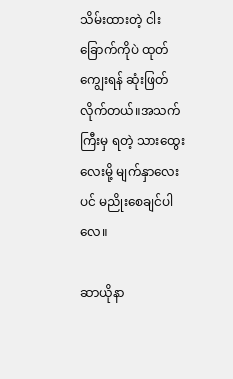သိမ်းထားတဲ့ ငါးခြောက်ကိုပဲ ထုတ်ကျွေးရန် ဆုံးဖြတ်လိုက်တယ်။အသက်ကြီးမှ ရတဲ့ သားထွေးလေးမို့ မျက်နှာလေးပင် မညိုးစေချင်ပါလေ။

ဆာယိုနာ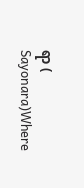ရာ ( Sayonara)Where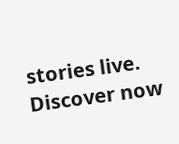stories live. Discover now